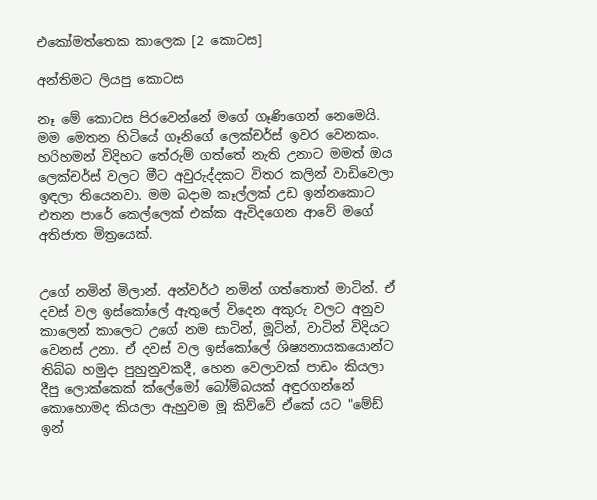එකෝමත්තෙක කාලෙක [2 කොටස]

අන්තිමට ලියපු කොටස

නෑ මේ කොටස පිරවෙන්නේ මගේ ගෑණිගෙන් නෙමෙයි. මම මෙතන හිටියේ ගෑනිගේ ලෙක්චර්ස් ඉවර වෙනකං. හරිහමන් විදිහට තේරුම් ගත්තේ නැති උනාට මමත් ඔය ලෙක්චර්ස් වලට මීට අවුරුද්දකට විතර කලින් වාඩිවෙලා ඉඳලා තියෙනවා. මම බදාම කෑල්ලක් උඩ ඉන්නකොට එතන පාරේ කෙල්ලෙක් එක්ක ඇවිදගෙන ආවේ මගේ අතිජාත මිත්‍රයෙක්.


උගේ නමින් මිලාන්. අන්වර්ථ නමින් ගත්තොත් මාටින්. ඒ දවස් වල ඉස්කෝලේ ඇතුලේ විදෙන අකුරු වලට අනුව කාලෙන් කාලෙට උගේ නම සාටින්, මූටින්, වාටින් විදියට වෙනස් උනා. ඒ දවස් වල ඉස්කෝලේ ශිෂ්‍යනායකයොන්ට තිබ්බ හමුදා පුහුනුවකදී, හෙන වෙලාවක් පාඩං කියලා දීපු ලොක්කෙක් ක්ලේමෝ බෝම්බයක් අඳුරගන්නේ කොහොමද කියලා ඇහුවම මූ කිව්වේ ඒකේ යට "මේඩ් ඉන්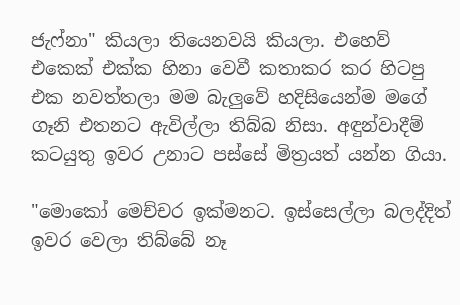ජැෆ්නා" කියලා තියෙනවයි කියලා. එහෙව් එකෙක් එක්ක හිනා වෙවී කතාකර කර හිටපු එක නවත්තලා මම බැලුවේ හදිසියෙන්ම මගේ ගෑනි එතනට ඇවිල්ලා තිබ්බ නිසා. අඳුන්වාදීම් කටයුතු ඉවර උනාට පස්සේ මිත්‍රයත් යන්න ගියා.

"මොකෝ මෙච්චර ඉක්මනට. ඉස්සෙල්ලා බලද්දිත් ඉවර වෙලා තිබ්බේ නෑ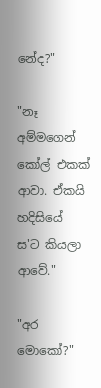නේද?"

"නෑ අම්මගෙන් කෝල් එකක් ආවා. ඒකයි හදිසියේ ස'ට කියලා ආවේ."

"අර මොකෝ?"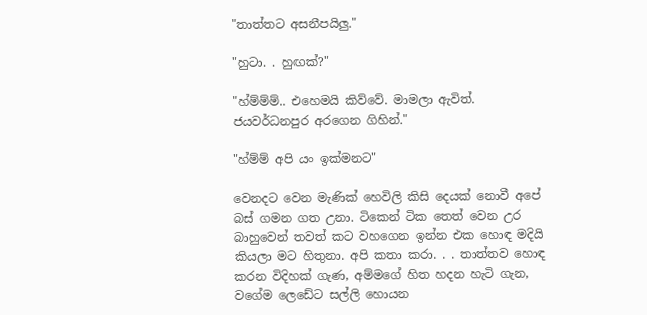"තාත්තට අසනීපයිලු."

"හුටා. . හුඟක්?"

"හ්ම්ම්ම්.. එහෙමයි කිව්වේ. මාමලා ඇවිත්. ජයවර්ධනපුර අරගෙන ගිහින්."

"හ්ම්ම් අපි යං ඉක්මනට"

වෙනදට වෙන මැණික් හෙවිලි කිසි දෙයක් නොවී අපේ බස් ගමන ගත උනා. ටිකෙන් ටික තෙත් වෙන උර බාහුවෙන් තවත් කට වහගෙන ඉන්න එක හොඳ මදියි කියලා මට හිතුනා. අපි කතා කරා. . . තාත්තව හොඳ කරන විදිහක් ගැණ, අම්මගේ හිත හදන හැටි ගැන, වගේම ලෙඩේට සල්ලි හොයන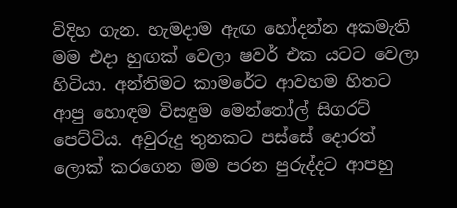විදිහ ගැන. හැමදාම ඇඟ හෝදන්න අකමැති මම එදා හුඟක් වෙලා ෂවර් එක යටට වෙලා හිටියා. අන්තිමට කාමරේට ආවහම හිතට ආපු හොඳම විසඳුම මෙන්තෝල් සිගරට් පෙට්ටිය. අවුරුදු තුනකට පස්සේ දොරත් ලොක් කරගෙන මම පරන පුරුද්දට ආපහු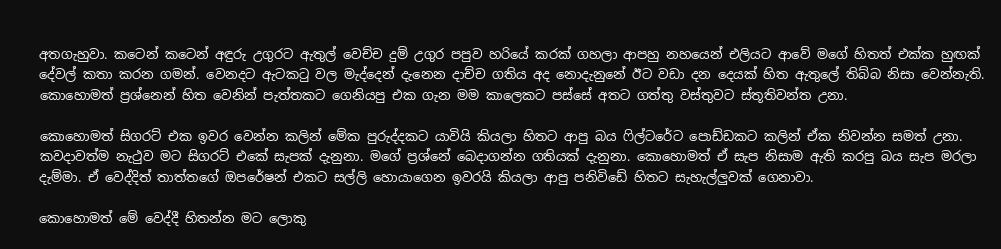අතගැහුවා. කටෙන් කටෙන් අඳුරු උගුරට ඇතුල් වෙච්ච දුම් උගුර පපුව හරියේ කරක් ගහලා ආපහු නහයෙන් එලියට ආවේ මගේ හිතත් එක්ක හුඟක් දේවල් කතා කරන ගමන්. වෙනදට ඇටකටු වල මැද්දෙන් දැනෙන දාච්ච ගතිය අද නොදැනුනේ ඊට වඩා දන දෙයක් හිත ඇතුලේ තිබ්බ නිසා වෙන්නැති. කොහොමත් ප්‍රශ්නෙන් හිත වෙනින් පැත්තකට ගෙනියපු එක ගැන මම කාලෙකට පස්සේ අතට ගත්තු වස්තුවට ස්තූතිවන්ත උනා.

කොහොමත් සිගරට් එක ඉවර වෙන්න කලින් මේක පුරුද්දකට යාවියි කියලා හිතට ආපු බය ෆිල්ටරේට පොඩ්ඩකට කලින් ඒක නිවන්න සමත් උනා. කවදාවත්ම නැථුව මට සිගරට් එකේ සැපක් දැනුනා. මගේ ප්‍රශ්නේ බෙදාගන්න ගතියක් දැනුනා. කොහොමත් ඒ සැප නිසාම ඇති කරපු බය සැප මරලා දැම්මා. ඒ වෙද්දිත් තාත්තගේ ඔපරේෂන් එකට සල්ලි හොයාගෙන ඉවරයි කියලා ආපු පනිවිඩේ හිතට සැහැල්ලුවක් ගෙනාවා.

කොහොමත් මේ වෙද්දී හිතන්න මට ලොකු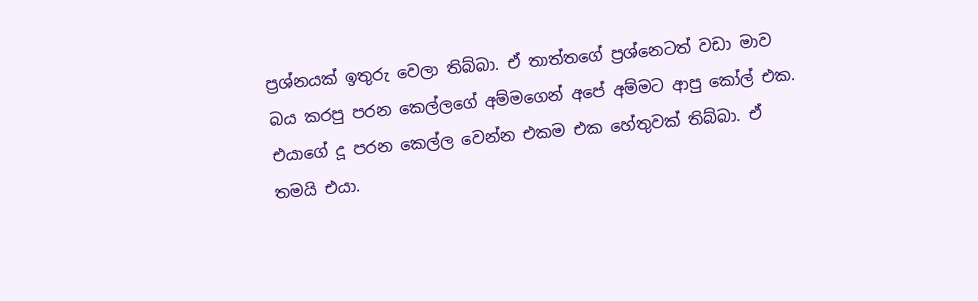ප්‍රශ්නයක් ඉතුරු වෙලා තිබ්බා. ඒ තාත්තගේ ප්‍රශ්නෙටත් වඩා මාව බය කරපු පරන කෙල්ලගේ අම්මගෙන් අපේ අම්මට ආපු කෝල් එක. එයාගේ දූ පරන කෙල්ල වෙන්න එකම එක හේතුවක් තිබ්බා. ඒ තමයි එයා.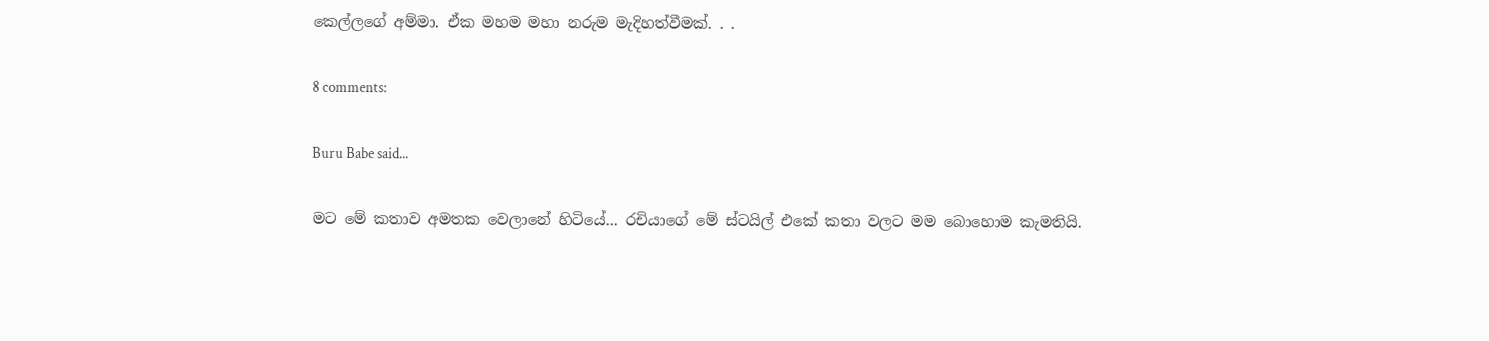කෙල්ලගේ අම්මා. ඒක මහම මහා නරුම මැදිහත්වීමක්. . .

8 comments:

Buru Babe said...

මට මේ කතාව අමතක වෙලානේ හිටියේ... රචියාගේ මේ ස්ටයිල් එකේ කතා වලට මම බොහොම කැමතියි.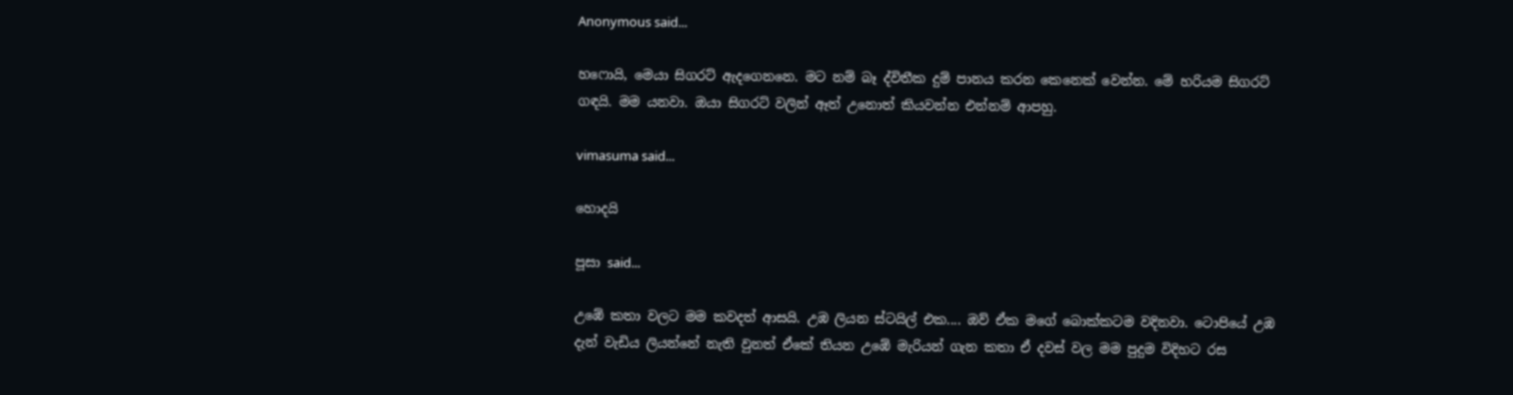Anonymous said...

හෆොයි, මෙයා සිගරට් ඇදගෙනනෙ. මට නම් බෑ ද්විතීක දුම් පානය කරන කෙනෙක් වෙන්න. මේ හරියම සිගරට් ගඳයි. මම යනවා. ඔයා සිගරට් වලින් ඈත් උනොත් කියවන්න එන්නම් ආපහු.

vimasuma said...

හොදයි

පූසා said...

උඹේ කතා වලට මම කවදත් ආසයි. උඹ ලියන ස්ටයිල් එක.... ඔව් ඒක මගේ බොක්කටම වදිනවා. ටොපියේ උඹ දැන් වැඩිය ලියන්නේ නැති වුනත් ඒකේ තියන උඹේ මැරියන් ගැන කතා ඒ දවස් වල මම පුදුම විදිහට රස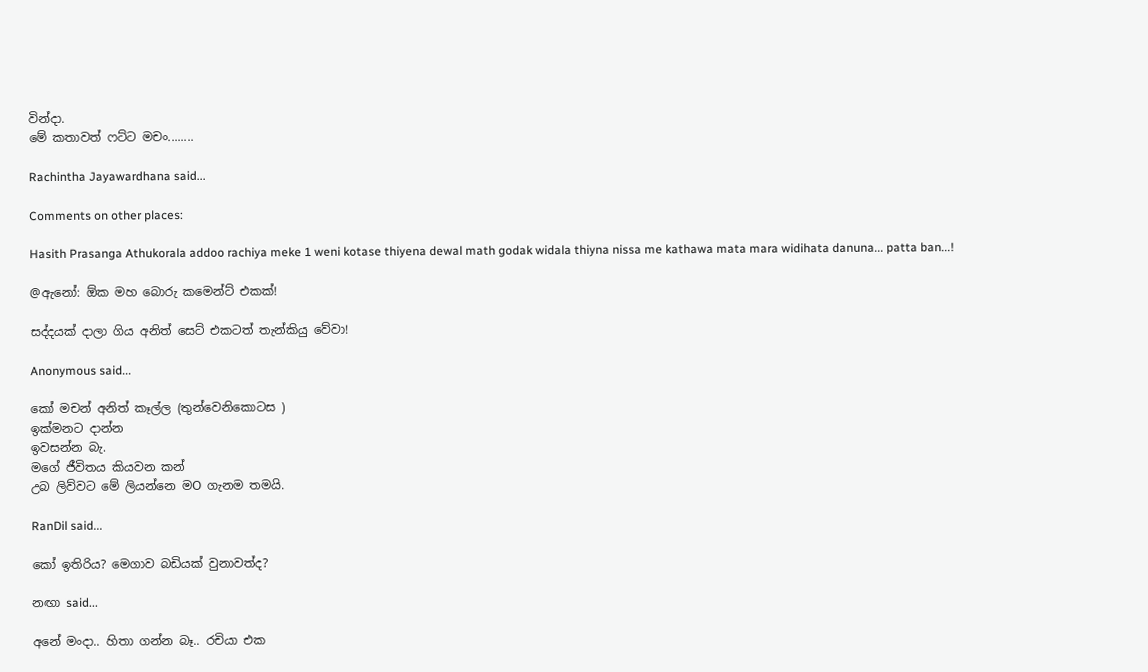වින්දා.
මේ කතාවත් ෆට්ට මචං........

Rachintha Jayawardhana said...

Comments on other places:

Hasith Prasanga Athukorala addoo rachiya meke 1 weni kotase thiyena dewal math godak widala thiyna nissa me kathawa mata mara widihata danuna... patta ban...!

@ඇනෝ: ඕක මහ බොරු කමෙන්ට් එකක්!

සද්දයක් දාලා ගිය අනිත් සෙට් එකටත් තැන්කියු වේවා!

Anonymous said...

කෝ මචන් අනිත් කෑල්ල (තුන්වෙනිකොටස )
ඉක්මනට දාන්න
ඉවසන්න බැ.
මගේ ජීවිතය කියවන කන්
උබ ලිව්වට මේ ලියන්නෙ මO ගැනම තමයි.

RanDil said...

කෝ ඉතිරිය? මෙගාව බඩියක් වුනාවත්ද?

නඟා said...

අනේ මංදා.. හිතා ගන්න බෑ.. රචියා එක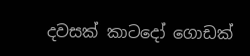දවසක් කාටදෝ ගොඩක්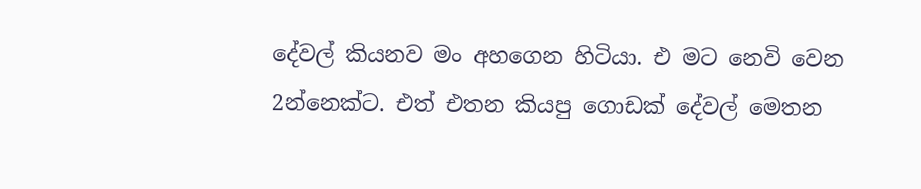දේවල් කියනව මං අහගෙන හිටියා. එ මට නෙවි වෙන 2න්නෙක්ට. එත් එතන කියපු ගොඩක් දේවල් මෙතන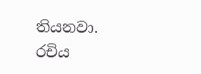තියනවා. රචිය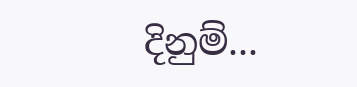දිනුම්...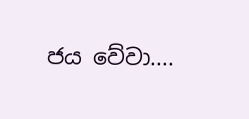ජය වේවා....